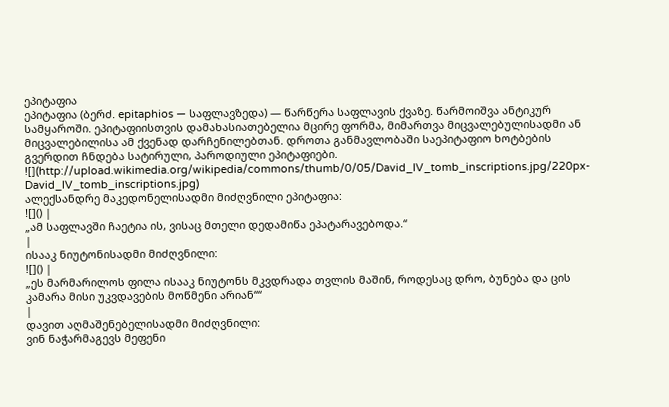ეპიტაფია
ეპიტაფია (ბერძ. epitaphios — საფლავზედა) — წარწერა საფლავის ქვაზე. წარმოიშვა ანტიკურ სამყაროში. ეპიტაფიისთვის დამახასიათებელია მცირე ფორმა, მიმართვა მიცვალებულისადმი ან მიცვალებილისა ამ ქვენად დარჩენილებთან. დროთა განმავლობაში საეპიტაფიო ხოტბების გვერდით ჩნდება სატირული, პაროდიული ეპიტაფიები.
![](http://upload.wikimedia.org/wikipedia/commons/thumb/0/05/David_IV_tomb_inscriptions.jpg/220px-David_IV_tomb_inscriptions.jpg)
ალექსანდრე მაკედონელისადმი მიძღვნილი ეპიტაფია:
![]() |
„ამ საფლავში ჩაეტია ის, ვისაც მთელი დედამიწა ეპატარავებოდა.“
|
ისააკ ნიუტონისადმი მიძღვნილი:
![]() |
„ეს მარმარილოს ფილა ისააკ ნიუტონს მკვდრადა თვლის მაშინ, როდესაც დრო, ბუნება და ცის კამარა მისი უკვდავების მოწმენი არიან““
|
დავით აღმაშენებელისადმი მიძღვნილი:
ვინ ნაჭარმაგევს მეფენი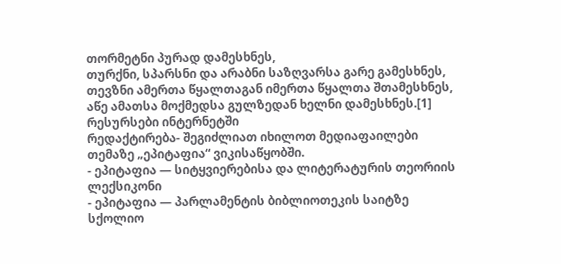თორმეტნი პურად დამესხნეს,
თურქნი, სპარსნი და არაბნი საზღვარსა გარე გამესხნეს,
თევზნი ამერთა წყალთაგან იმერთა წყალთა შთამესხნეს,
აწე ამათსა მოქმედსა გულზედან ხელნი დამესხნეს.[1]
რესურსები ინტერნეტში
რედაქტირება- შეგიძლიათ იხილოთ მედიაფაილები თემაზე „ეპიტაფია“ ვიკისაწყობში.
- ეპიტაფია — სიტყვიერებისა და ლიტერატურის თეორიის ლექსიკონი
- ეპიტაფია — პარლამენტის ბიბლიოთეკის საიტზე
სქოლიო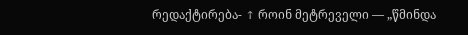რედაქტირება- ↑ როინ მეტრეველი — „წმინდა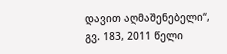დავით აღმაშენებელი“, გვ. 183, 2011 წელი